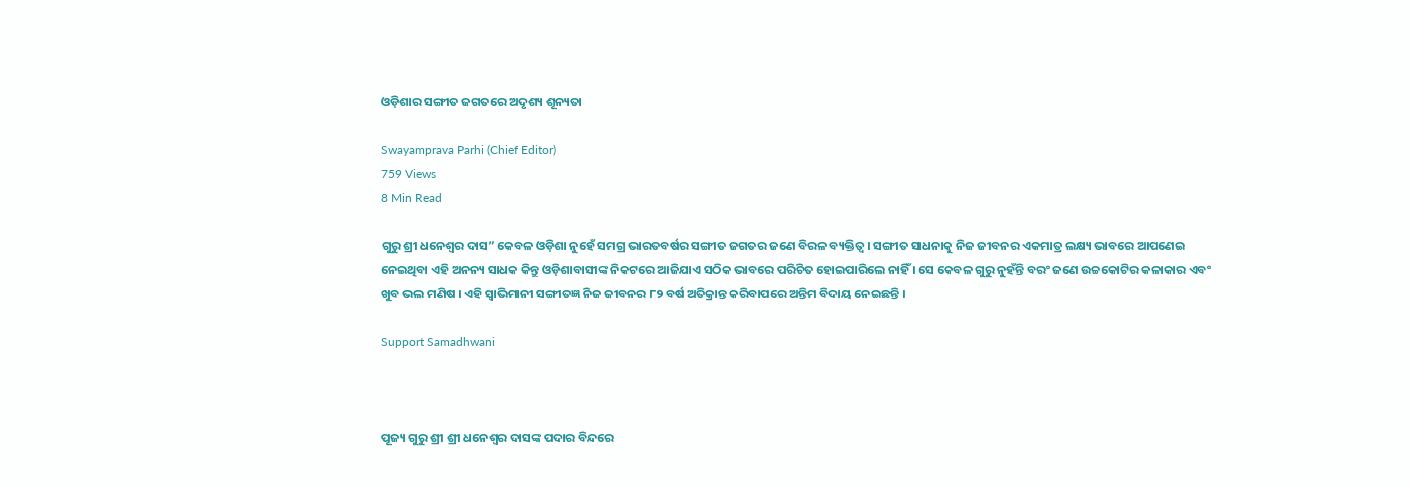ଓଡ଼ିଶାର ସଙ୍ଗୀତ ଜଗତରେ ଅଦୃଶ୍ୟ ଶୂନ୍ୟତା

Swayamprava Parhi (Chief Editor)
759 Views
8 Min Read

ଗୁରୁ ଶ୍ରୀ ଧନେଶ୍ୱର ଦାସ” କେବଳ ଓଡ଼ିଶା ନୁହେଁ ସମଗ୍ର ଭାରତବର୍ଷର ସଙ୍ଗୀତ ଜଗତର ଜଣେ ବିରଳ ବ୍ୟକ୍ତିତ୍ୱ । ସଙ୍ଗୀତ ସାଧନାକୁ ନିଜ ଜୀବନର ଏକମାତ୍ର ଲକ୍ଷ୍ୟ ଭାବରେ ଆପଣେଇ ନେଇଥିବା ଏହି ଅନନ୍ୟ ସାଧକ କିନ୍ତୁ ଓଡ଼ିଶାବାସୀଙ୍କ ନିକଟରେ ଆଜିଯାଏ ସଠିକ ଭାବରେ ପରିଚିତ ହୋଇପାରିଲେ ନାହିଁ । ସେ କେବଳ ଗୁରୁ ନୁହଁନ୍ତି ବରଂ ଜଣେ ଉଚ୍ଚକୋଟିର କଳାକାର ଏବଂ ଖୁବ ଭଲ ମଣିଷ । ଏହି ସ୍ୱାଭିମାନୀ ସଙ୍ଗୀତଜ୍ଞ ନିଜ ଜୀବନର ୮୨ ବର୍ଷ ଅତିକ୍ରାନ୍ତ କରିବାପରେ ଅନ୍ତିମ ବିଦାୟ ନେଇଛନ୍ତି ।

Support Samadhwani



ପୂଜ୍ୟ ଗୁରୁ ଶ୍ରୀ ଶ୍ରୀ ଧନେଶ୍ୱର ଦାସଙ୍କ ପଦାର ବିନ୍ଦରେ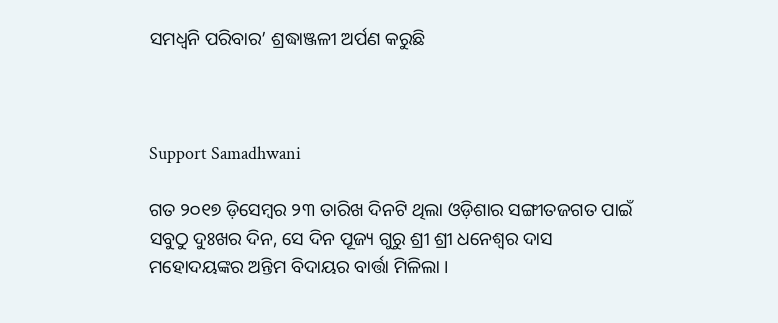ସମଧ୍ୱନି ପରିବାର’ ଶ୍ରଦ୍ଧାଞ୍ଜଳୀ ଅର୍ପଣ କରୁଛି



Support Samadhwani

ଗତ ୨୦୧୭ ଡ଼ିସେମ୍ବର ୨୩ ତାରିଖ ଦିନଟି ଥିଲା ଓଡ଼ିଶାର ସଙ୍ଗୀତଜଗତ ପାଇଁ ସବୁଠୁ ଦୁଃଖର ଦିନ, ସେ ଦିନ ପୂଜ୍ୟ ଗୁରୁ ଶ୍ରୀ ଶ୍ରୀ ଧନେଶ୍ୱର ଦାସ ମହୋଦୟଙ୍କର ଅନ୍ତିମ ବିଦାୟର ବାର୍ତ୍ତା ମିଳିଲା ।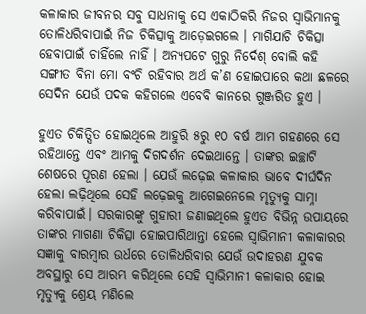କଳାକାର ଜୀବନର ସବୁ ସାଧନାକୁ ସେ ଏକାଠିକରି ନିଜର ସ୍ୱାଭିମାନକୁ ତୋଳିଧରିବାପାଇଁ ନିଜ ଚିକିତ୍ସାକୁ ଆଡ଼େଇଗଲେ । ମାଗିଯାଚି ଚିକିତ୍ସା ହେବାପାଇଁ ଚାହିଁଲେ ନାହିଁ । ଅନ୍ୟପଟେ ଗୁରୁ ନିର୍ଦେଶ୍ ବୋଲି କହି ସଙ୍ଗୀତ ବିନା ମୋ ବଂଚି ରହିବାର ଅର୍ଥ କ’ଣ ହୋଇପାରେ କଥା ଛଳରେ ସେଦିନ ଯେଉଁ ପଦକ କହିଗଲେ ଏବେବି କାନରେ ଗୁଞ୍ଜରିତ ହୁଏ ।

ହୁଏତ ଚିକିତ୍ସିତ ହୋଇଥିଲେ ଆହୁରି ୫ରୁ ୧୦ ବର୍ଷ ଆମ ଗହଣରେ ସେ ରହିଥାନ୍ତେ ଏବଂ ଆମକୁ ଦିଗଦର୍ଶନ ଦେଇଥାନ୍ତେ । ତାଙ୍କର ଇଚ୍ଛାଟି ଶେଷରେ ପୂରଣ ହେଲା । ଯେଉଁ ଲଢ଼େଇ କଳାକାର ଭାବେ ଦୀର୍ଘଦିନ ହେଲା ଲଢ଼ିଥିଲେ ସେହି ଲଢ଼େଇକୁ ଆଗେଇନେଲେ ମୃତ୍ୟୁକୁ ସାମ୍ନା କରିବାପାଇଁ। ସରକାରଙ୍କୁ ଗୁହାରୀ ଜଣାଇଥିଲେ ହୁଏତ ବିଭିନ୍ନ ଉପାୟରେ ତାଙ୍କର ମାଗଣା ଚିକିତ୍ସା ହୋଇପାରିଥାନ୍ତା ହେଲେ ସ୍ୱାଭିମାନୀ କଳାକାରର ସଜ୍ଞାକୁ ବାରମ୍ବାର ଉର୍ଧରେ ତୋଳିଧରିବାର ଯେଉଁ ଉଦାହରଣ ଯୁବକ ଅବସ୍ଥାରୁ ସେ ଆରମ୍ଭ କରିଥିଲେ ସେହି ସ୍ୱାଭିମାନୀ କଳାକାର ହୋଇ ମୃତ୍ୟୁକୁ ଶ୍ରେୟ ମଣିଲେ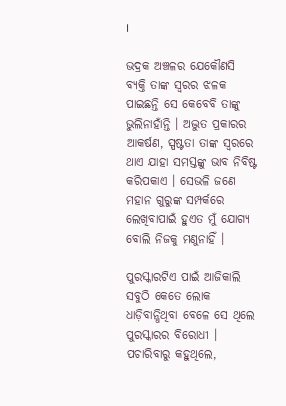।

ଭଦ୍ରକ ଅଞ୍ଚଳର ଯେକୌଣସି ବ୍ୟକ୍ତି ତାଙ୍କ ସ୍ୱରର ଝଳକ ପାଇଛନ୍ତି ସେ କେବେବି ତାଙ୍କୁ ଭୁଲିନାହାଁନ୍ତି । ଅଦ୍ଭୁତ ପ୍ରକାରର ଆକର୍ଷଣ, ସ୍ପଷ୍ଟତା ତାଙ୍କ ସ୍ୱରରେ ଥାଏ ଯାହା ସମସ୍ତଙ୍କୁ ଭାବ ନିବିଷ୍ଟ କରିପକାଏ । ସେଭଳି ଜଣେ ମହାନ ଗୁରୁଙ୍କ ସମ୍ପର୍କରେ ଲେଖିବାପାଇଁ ହୁଏତ ମୁଁ ଯୋଗ୍ୟ ବୋଲି ନିଜକୁ ମଣୁନାହିଁ ।

ପୁରସ୍କାରଟିଏ ପାଇଁ ଆଜିକାଲି ସବୁଠି କେତେ ଲୋକ ଧାଡ଼ିବାନ୍ଧିଥିବା ବେଳେ ସେ ଥିଲେ ପୁରସ୍କାରର ବିରୋଧୀ । ପଚାରିବାରୁ କହୁଥିଲେ,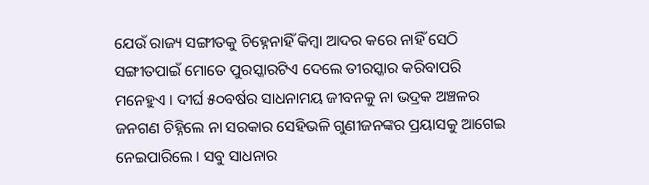ଯେଉଁ ରାଜ୍ୟ ସଙ୍ଗୀତକୁ ଚିହ୍ନେନାହିଁ କିମ୍ବା ଆଦର କରେ ନାହିଁ ସେଠି ସଙ୍ଗୀତପାଇଁ ମୋତେ ପୁରସ୍କାରଟିଏ ଦେଲେ ତୀରସ୍କାର କରିବାପରି ମନେହୁଏ । ଦୀର୍ଘ ୫୦ବର୍ଷର ସାଧନାମୟ ଜୀବନକୁ ନା ଭଦ୍ରକ ଅଞ୍ଚଳର ଜନଗଣ ଚିହ୍ନିଲେ ନା ସରକାର ସେହିଭଳି ଗୁଣୀଜନଙ୍କର ପ୍ରୟାସକୁ ଆଗେଇ ନେଇପାରିଲେ । ସବୁ ସାଧନାର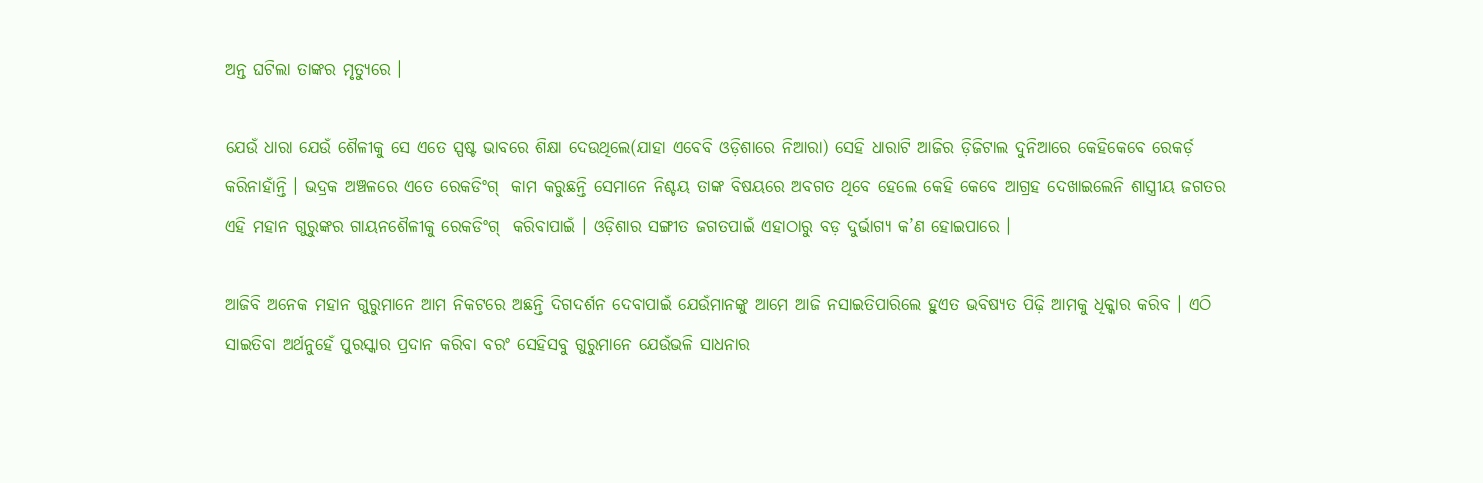ଅନ୍ତ ଘଟିଲା ତାଙ୍କର ମୃତ୍ୟୁରେ ।

ଯେଉଁ ଧାରା ଯେଉଁ ଶୈଳୀକୁ ସେ ଏତେ ସ୍ପଷ୍ଟ ଭାବରେ ଶିକ୍ଷା ଦେଉଥିଲେ(ଯାହା ଏବେବି ଓଡ଼ିଶାରେ ନିଆରା) ସେହି ଧାରାଟି ଆଜିର ଡ଼ିଜିଟାଲ ଦୁନିଆରେ କେହିକେବେ ରେକର୍ଡ଼ କରିନାହାଁନ୍ତି । ଭଦ୍ରକ ଅଞ୍ଚଳରେ ଏତେ ରେକଡିଂଗ୍  କାମ କରୁଛନ୍ତି ସେମାନେ ନିଶ୍ଚୟ ତାଙ୍କ ବିଷୟରେ ଅବଗତ ଥିବେ ହେଲେ କେହି କେବେ ଆଗ୍ରହ ଦେଖାଇଲେନି ଶାସ୍ତ୍ରୀୟ ଜଗତର ଏହି ମହାନ ଗୁରୁଙ୍କର ଗାୟନଶୈଳୀକୁ ରେକଡିଂଗ୍  କରିବାପାଇଁ । ଓଡ଼ିଶାର ସଙ୍ଗୀତ ଜଗତପାଇଁ ଏହାଠାରୁ ବଡ଼ ଦୁର୍ଭାଗ୍ୟ କ’ଣ ହୋଇପାରେ ।

ଆଜିବି ଅନେକ ମହାନ ଗୁରୁମାନେ ଆମ ନିକଟରେ ଅଛନ୍ତି ଦିଗଦର୍ଶନ ଦେବାପାଇଁ ଯେଉଁମାନଙ୍କୁ ଆମେ ଆଜି ନସାଇତିପାରିଲେ ହୁଏତ ଭବିଷ୍ୟତ ପିଢ଼ି ଆମକୁ ଧିକ୍କାର କରିବ । ଏଠି ସାଇତିବା ଅର୍ଥନୁହେଁ ପୁରସ୍କାର ପ୍ରଦାନ କରିବା ବରଂ ସେହିସବୁ ଗୁରୁମାନେ ଯେଉଁଭଳି ସାଧନାର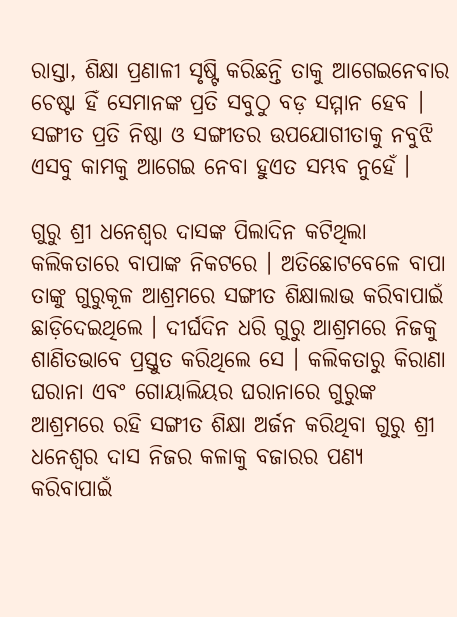ରାସ୍ତା, ଶିକ୍ଷା ପ୍ରଣାଳୀ ସୃଷ୍ଟି କରିଛନ୍ତି ତାକୁ ଆଗେଇନେବାର ଚେଷ୍ଟା ହିଁ ସେମାନଙ୍କ ପ୍ରତି ସବୁଠୁ ବଡ଼ ସମ୍ମାନ ହେବ । ସଙ୍ଗୀତ ପ୍ରତି ନିଷ୍ଠା ଓ ସଙ୍ଗୀତର ଉପଯୋଗୀତାକୁ ନବୁଝି ଏସବୁ କାମକୁ ଆଗେଇ ନେବା ହୁଏତ ସମ୍ଭବ ନୁହେଁ ।

ଗୁରୁ ଶ୍ରୀ ଧନେଶ୍ୱର ଦାସଙ୍କ ପିଲାଦିନ କଟିଥିଲା କଲିକତାରେ ବାପାଙ୍କ ନିକଟରେ । ଅତିଛୋଟବେଳେ ବାପା ତାଙ୍କୁ ଗୁରୁକୂଳ ଆଶ୍ରମରେ ସଙ୍ଗୀତ ଶିକ୍ଷାଲାଭ କରିବାପାଇଁ ଛାଡ଼ିଦେଇଥିଲେ । ଦୀର୍ଘଦିନ ଧରି ଗୁରୁ ଆଶ୍ରମରେ ନିଜକୁ ଶାଣିତଭାବେ ପ୍ରସ୍ତୁତ କରିଥିଲେ ସେ । କଲିକତାରୁ କିରାଣା ଘରାନା ଏବଂ ଗୋୟାଲିୟର ଘରାନାରେ ଗୁରୁଙ୍କ ଆଶ୍ରମରେ ରହି ସଙ୍ଗୀତ ଶିକ୍ଷା ଅର୍ଜନ କରିଥିବା ଗୁରୁ ଶ୍ରୀ ଧନେଶ୍ୱର ଦାସ ନିଜର କଳାକୁ ବଜାରର ପଣ୍ୟ କରିବାପାଇଁ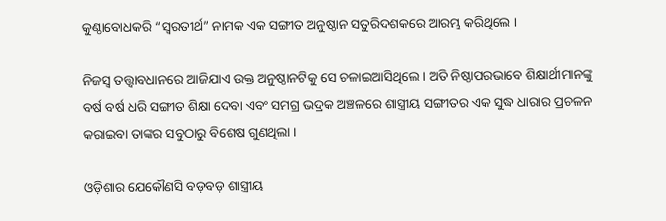କୁଣ୍ଠାବୋଧକରି “ସ୍ୱରତୀର୍ଥ” ନାମକ ଏକ ସଙ୍ଗୀତ ଅନୁଷ୍ଠାନ ସତୁରିଦଶକରେ ଆରମ୍ଭ କରିଥିଲେ ।

ନିଜସ୍ୱ ତତ୍ତ୍ୱାବଧାନରେ ଆଜିଯାଏ ଉକ୍ତ ଅନୁଷ୍ଠାନଟିକୁ ସେ ଚଳାଇଆସିଥିଲେ । ଅତି ନିଷ୍ଠାପରଭାବେ ଶିକ୍ଷାର୍ଥୀମାନଙ୍କୁ ବର୍ଷ ବର୍ଷ ଧରି ସଙ୍ଗୀତ ଶିକ୍ଷା ଦେବା ଏବଂ ସମଗ୍ର ଭଦ୍ରକ ଅଞ୍ଚଳରେ ଶାସ୍ତ୍ରୀୟ ସଙ୍ଗୀତର ଏକ ସୁଦ୍ଧ ଧାରାର ପ୍ରଚଳନ କରାଇବା ତାଙ୍କର ସବୁଠାରୁ ବିଶେଷ ଗୁଣଥିଲା ।

ଓଡ଼ିଶାର ଯେକୌଣସି ବଡ଼ବଡ଼ ଶାସ୍ତ୍ରୀୟ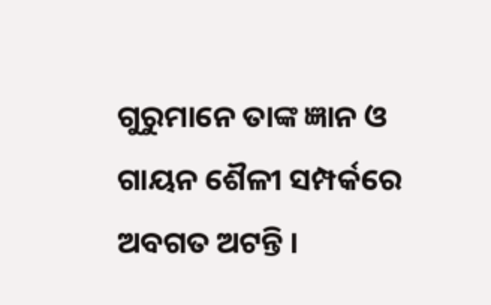ଗୁରୁମାନେ ତାଙ୍କ ଜ୍ଞାନ ଓ ଗାୟନ ଶୈଳୀ ସମ୍ପର୍କରେ ଅବଗତ ଅଟନ୍ତି ।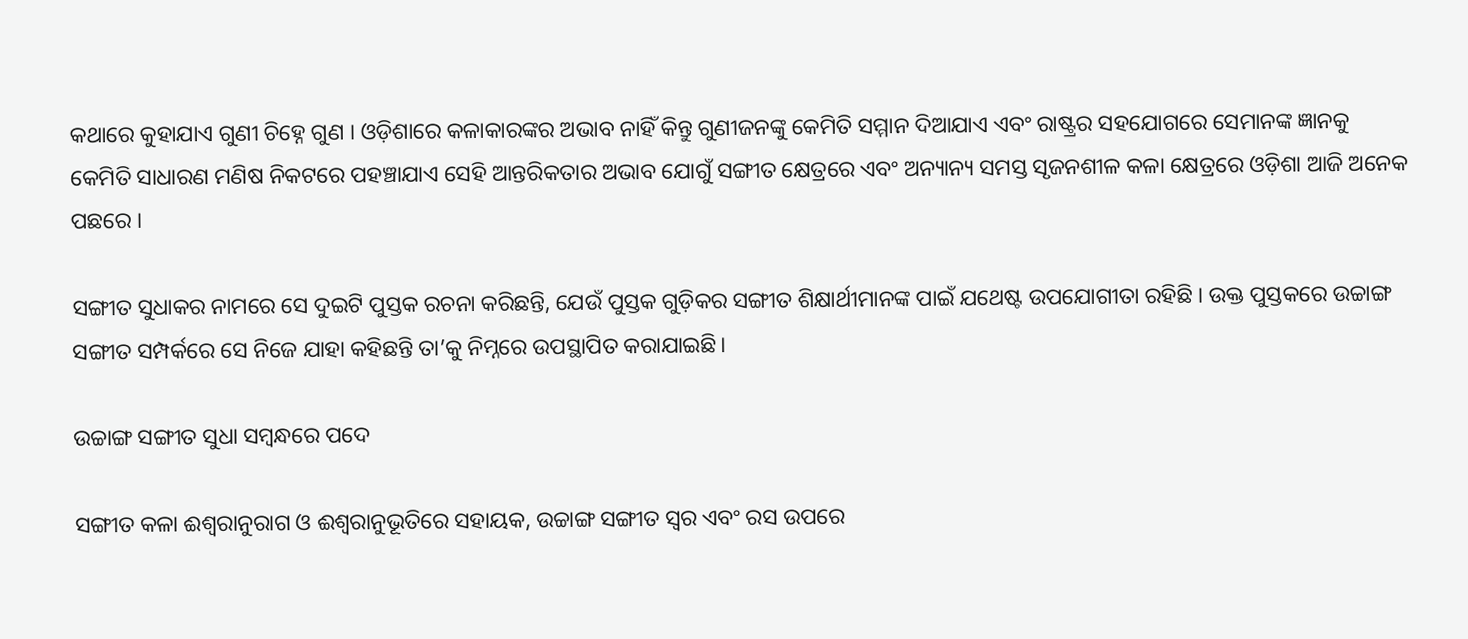କଥାରେ କୁହାଯାଏ ଗୁଣୀ ଚିହ୍ନେ ଗୁଣ । ଓଡ଼ିଶାରେ କଳାକାରଙ୍କର ଅଭାବ ନାହିଁ କିନ୍ତୁ ଗୁଣୀଜନଙ୍କୁ କେମିତି ସମ୍ମାନ ଦିଆଯାଏ ଏବଂ ରାଷ୍ଟ୍ରର ସହଯୋଗରେ ସେମାନଙ୍କ ଜ୍ଞାନକୁ କେମିତି ସାଧାରଣ ମଣିଷ ନିକଟରେ ପହଞ୍ଚାଯାଏ ସେହି ଆନ୍ତରିକତାର ଅଭାବ ଯୋଗୁଁ ସଙ୍ଗୀତ କ୍ଷେତ୍ରରେ ଏବଂ ଅନ୍ୟାନ୍ୟ ସମସ୍ତ ସୃଜନଶୀଳ କଳା କ୍ଷେତ୍ରରେ ଓଡ଼ିଶା ଆଜି ଅନେକ ପଛରେ ।

ସଙ୍ଗୀତ ସୁଧାକର ନାମରେ ସେ ଦୁଇଟି ପୁସ୍ତକ ରଚନା କରିଛନ୍ତି, ଯେଉଁ ପୁସ୍ତକ ଗୁଡ଼ିକର ସଙ୍ଗୀତ ଶିକ୍ଷାର୍ଥୀମାନଙ୍କ ପାଇଁ ଯଥେଷ୍ଟ ଉପଯୋଗୀତା ରହିଛି । ଉକ୍ତ ପୁସ୍ତକରେ ଉଚ୍ଚାଙ୍ଗ ସଙ୍ଗୀତ ସମ୍ପର୍କରେ ସେ ନିଜେ ଯାହା କହିଛନ୍ତି ତା’କୁ ନିମ୍ନରେ ଉପସ୍ଥାପିତ କରାଯାଇଛି।

ଉଚ୍ଚାଙ୍ଗ ସଙ୍ଗୀତ ସୁଧା ସମ୍ବନ୍ଧରେ ପଦେ

ସଙ୍ଗୀତ କଳା ଈଶ୍ୱରାନୁରାଗ ଓ ଈଶ୍ୱରାନୁଭୂତିରେ ସହାୟକ, ଉଚ୍ଚାଙ୍ଗ ସଙ୍ଗୀତ ସ୍ୱର ଏବଂ ରସ ଉପରେ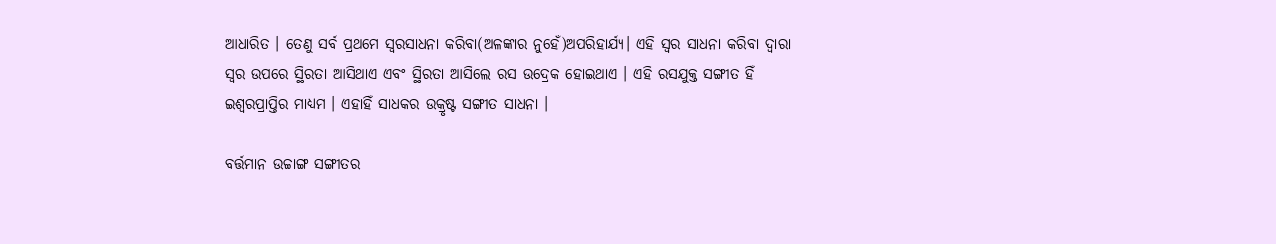ଆଧାରିତ । ତେଣୁ ସର୍ବ ପ୍ରଥମେ ସ୍ୱରସାଧନା କରିବା(ଅଳଙ୍କାର ନୁହେଁ)ଅପରିହାର୍ଯ୍ୟ। ଏହି ସ୍ୱର ସାଧନା କରିବା ଦ୍ୱାରା ସ୍ୱର ଉପରେ ସ୍ଥିରତା ଆସିଥାଏ ଏବଂ ସ୍ଥିରତା ଆସିଲେ ରସ ଉଦ୍ରେକ ହୋଇଥାଏ । ଏହି ରସଯୁକ୍ତ ସଙ୍ଗୀତ ହିଁ ଇଶ୍ୱରପ୍ରାପ୍ତିର ମାଧ୍ୟମ । ଏହାହିଁ ସାଧକର ଉକ୍ରୃଷ୍ଟ ସଙ୍ଗୀତ ସାଧନା ।

ବର୍ତ୍ତମାନ ଉଚ୍ଚାଙ୍ଗ ସଙ୍ଗୀତର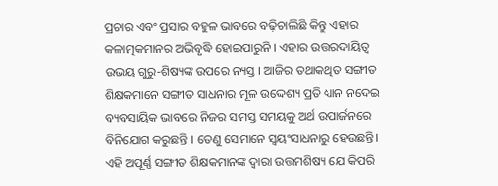ପ୍ରଚାର ଏବଂ ପ୍ରସାର ବହୁଳ ଭାବରେ ବଢ଼ିଚାଲିଛି କିନ୍ତୁ ଏହାର କଳାତ୍ମକମାନର ଅଭିବୃଦ୍ଧି ହୋଇପାରୁନି । ଏହାର ଉତ୍ତରଦାୟିତ୍ୱ ଉଭୟ ଗୁରୁ-ଶିଷ୍ୟଙ୍କ ଉପରେ ନ୍ୟସ୍ତ । ଆଜିର ତଥାକଥିତ ସଙ୍ଗୀତ ଶିକ୍ଷକମାନେ ସଙ୍ଗୀତ ସାଧନାର ମୂଳ ଉଦ୍ଦେଶ୍ୟ ପ୍ରତି ଧ୍ୟାନ ନଦେଇ ବ୍ୟବସାୟିକ ଭାବରେ ନିଜର ସମସ୍ତ ସମୟକୁ ଅର୍ଥ ଉପାର୍ଜନରେ ବିନିଯୋଗ କରୁଛନ୍ତି । ତେଣୁ ସେମାନେ ସ୍ୱୟଂସାଧନାରୁ ହେଉଛନ୍ତି। ଏହି ଅପୂର୍ଣ୍ଣ ସଙ୍ଗୀତ ଶିକ୍ଷକମାନଙ୍କ ଦ୍ୱାରା ଉତ୍ତମଶିଷ୍ୟ ଯେ କିପରି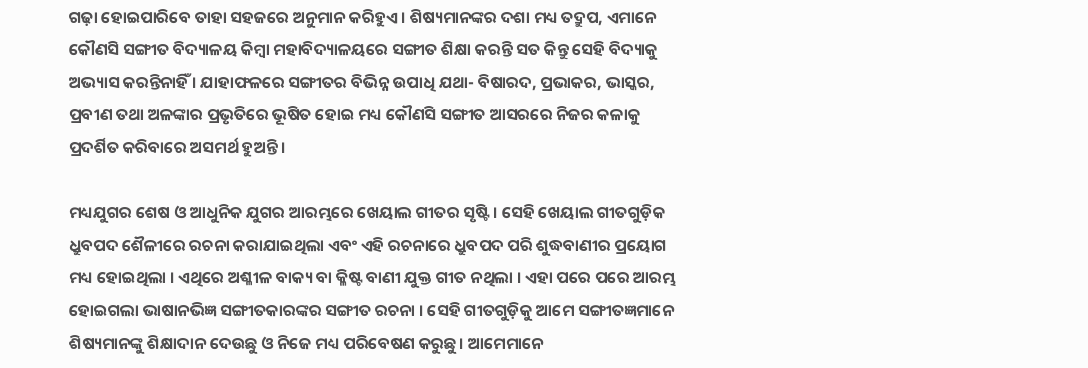ଗଢ଼ା ହୋଇପାରିବେ ତାହା ସହଜରେ ଅନୁମାନ କରିହୁଏ । ଶିଷ୍ୟମାନଙ୍କର ଦଶା ମଧ୍ୟ ତଦ୍ରୁପ, ଏମାନେ କୌଣସି ସଙ୍ଗୀତ ବିଦ୍ୟାଳୟ କିମ୍ବା ମହାବିଦ୍ୟାଳୟରେ ସଙ୍ଗୀତ ଶିକ୍ଷା କରନ୍ତି ସତ କିନ୍ତୁ ସେହି ବିଦ୍ୟାକୁ ଅଭ୍ୟାସ କରନ୍ତିନାହିଁ । ଯାହାଫଳରେ ସଙ୍ଗୀତର ବିଭିନ୍ନ ଉପାଧି ଯଥା- ବିଷାରଦ, ପ୍ରଭାକର, ଭାସ୍କର, ପ୍ରବୀଣ ତଥା ଅଳଙ୍କାର ପ୍ରଭୃତିରେ ଭୂଷିତ ହୋଇ ମଧ୍ୟ କୌଣସି ସଙ୍ଗୀତ ଆସରରେ ନିଜର କଳାକୁ ପ୍ରଦର୍ଶିତ କରିବାରେ ଅସମର୍ଥ ହୁଅନ୍ତି ।

ମଧ୍ୟଯୁଗର ଶେଷ ଓ ଆଧୁନିକ ଯୁଗର ଆରମ୍ଭରେ ଖେୟାଲ ଗୀତର ସୃଷ୍ଟି । ସେହି ଖେୟାଲ ଗୀତଗୁଡ଼ିକ ଧ୍ରୁବପଦ ଶୈଳୀରେ ରଚନା କରାଯାଇଥିଲା ଏବଂ ଏହି ରଚନାରେ ଧ୍ରୁବପଦ ପରି ଶୁଦ୍ଧବାଣୀର ପ୍ରୟୋଗ ମଧ୍ୟ ହୋଇଥିଲା । ଏଥିରେ ଅଶ୍ଳୀଳ ବାକ୍ୟ ବା କ୍ଳିଷ୍ଟ ବାଣୀ ଯୁକ୍ତ ଗୀତ ନଥିଲା । ଏହା ପରେ ପରେ ଆରମ୍ଭ ହୋଇଗଲା ଭାଷାନଭିଜ୍ଞ ସଙ୍ଗୀତକାରଙ୍କର ସଙ୍ଗୀତ ରଚନା । ସେହି ଗୀତଗୁଡ଼ିକୁ ଆମେ ସଙ୍ଗୀତଜ୍ଞମାନେ ଶିଷ୍ୟମାନଙ୍କୁ ଶିକ୍ଷାଦାନ ଦେଉଛୁ ଓ ନିଜେ ମଧ୍ୟ ପରିବେଷଣ କରୁଛୁ। ଆମେମାନେ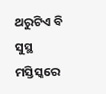ଥରୁଟିଏ ବି ସୁସ୍ଥ ମସ୍ତିସ୍କରେ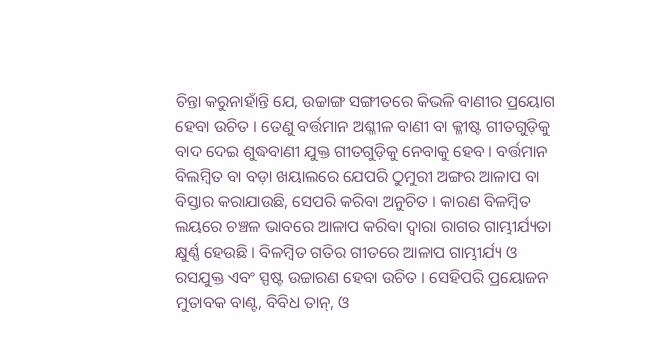ଚିନ୍ତା କରୁନାହାଁନ୍ତି ଯେ, ଉଚ୍ଚାଙ୍ଗ ସଙ୍ଗୀତରେ କିଭଳି ବାଣୀର ପ୍ରୟୋଗ ହେବା ଉଚିତ । ତେଣୁ ବର୍ତ୍ତମାନ ଅଶ୍ଳୀଳ ବାଣୀ ବା କ୍ଳୀଷ୍ଟ ଗୀତଗୁଡ଼ିକୁ ବାଦ ଦେଇ ଶୁଦ୍ଧବାଣୀ ଯୁକ୍ତ ଗୀତଗୁଡ଼ିକୁ ନେବାକୁ ହେବ । ବର୍ତ୍ତମାନ ବିଲମ୍ବିତ ବା ବଡ଼ା ଖୟାଲରେ ଯେପରି ଠୁମୁରୀ ଅଙ୍ଗର ଆଳାପ ବା ବିସ୍ତାର କରାଯାଉଛି, ସେପରି କରିବା ଅନୁଚିତ । କାରଣ ବିଳମ୍ବିତ ଲୟରେ ଚଞ୍ଚଳ ଭାବରେ ଆଳାପ କରିବା ଦ୍ୱାରା ରାଗର ଗାମ୍ଭୀର୍ଯ୍ୟତା କ୍ଷୁର୍ଣ୍ଣ ହେଉଛି । ବିଳମ୍ବିତ ଗତିର ଗୀତରେ ଆଳାପ ଗାମ୍ଭୀର୍ଯ୍ୟ ଓ ରସଯୁକ୍ତ ଏବଂ ସ୍ପଷ୍ଟ ଉଚ୍ଚାରଣ ହେବା ଉଚିତ । ସେହିପରି ପ୍ରୟୋଜନ ମୁତାବକ ବାଣ୍ଟ, ବିବିଧ ତାନ୍, ଓ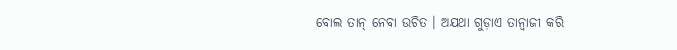ବୋଲ ତାନ୍ ନେବା ଉଚିତ । ଅଯଥା ଗୁଡ଼ାଏ ତାନ୍ବାଜୀ କରି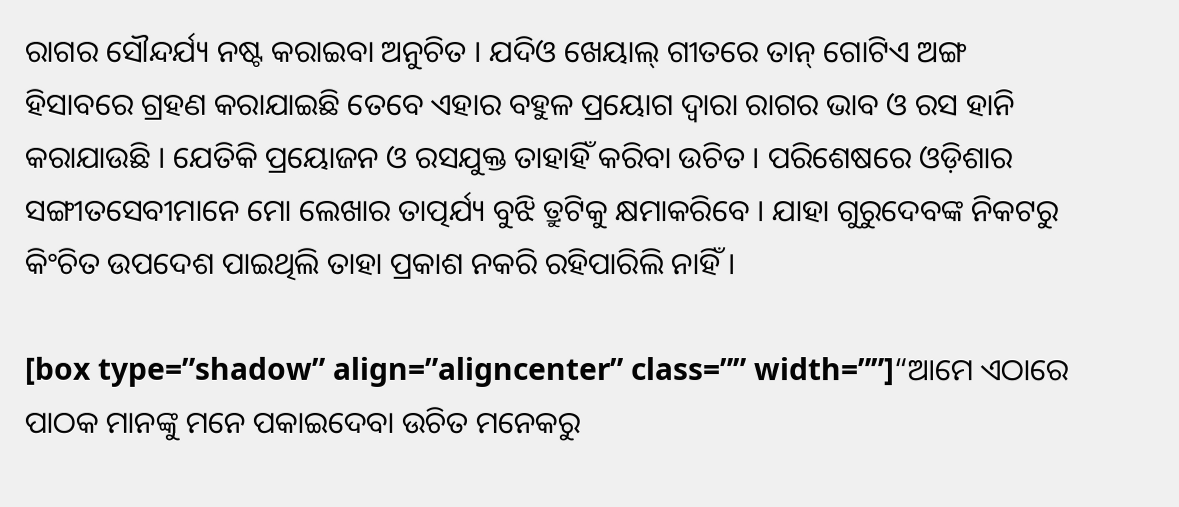ରାଗର ସୌନ୍ଦର୍ଯ୍ୟ ନଷ୍ଟ କରାଇବା ଅନୁଚିତ । ଯଦିଓ ଖେୟାଲ୍ ଗୀତରେ ତାନ୍ ଗୋଟିଏ ଅଙ୍ଗ ହିସାବରେ ଗ୍ରହଣ କରାଯାଇଛି ତେବେ ଏହାର ବହୁଳ ପ୍ରୟୋଗ ଦ୍ୱାରା ରାଗର ଭାବ ଓ ରସ ହାନି କରାଯାଉଛି । ଯେତିକି ପ୍ରୟୋଜନ ଓ ରସଯୁକ୍ତ ତାହାହିଁ କରିବା ଉଚିତ । ପରିଶେଷରେ ଓଡ଼ିଶାର ସଙ୍ଗୀତସେବୀମାନେ ମୋ ଲେଖାର ତାତ୍ପର୍ଯ୍ୟ ବୁଝି ତ୍ରୁଟିକୁ କ୍ଷମାକରିବେ । ଯାହା ଗୁରୁଦେବଙ୍କ ନିକଟରୁ କିଂଚିତ ଉପଦେଶ ପାଇଥିଲି ତାହା ପ୍ରକାଶ ନକରି ରହିପାରିଲି ନାହିଁ ।

[box type=”shadow” align=”aligncenter” class=”” width=””]“ଆମେ ଏଠାରେ ପାଠକ ମାନଙ୍କୁ ମନେ ପକାଇଦେବା ଉଚିତ ମନେକରୁ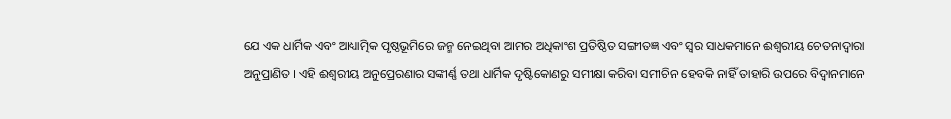ଯେ ଏକ ଧାର୍ମିକ ଏବଂ ଆଧ୍ୟାତ୍ମିକ ପୃଷ୍ଠଭୂମିରେ ଜନ୍ମ ନେଇଥିବା ଆମର ଅଧିକାଂଶ ପ୍ରତିଷ୍ଠିତ ସଙ୍ଗୀତଜ୍ଞ ଏବଂ ସ୍ୱର ସାଧକମାନେ ଈଶ୍ୱରୀୟ ଚେତନାଦ୍ୱାରା ଅନୁପ୍ରାଣିତ । ଏହି ଈଶ୍ୱରୀୟ ଅନୁପ୍ରେରଣାର ସଙ୍କୀର୍ଣ୍ଣ ତଥା ଧାର୍ମିକ ଦୃଷ୍ଟିକୋଣରୁ ସମୀକ୍ଷା କରିବା ସମୀଚିନ ହେବକି ନାହିଁ ତାହାରି ଉପରେ ବିଦ୍ୱାନମାନେ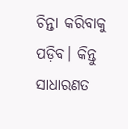ଚିନ୍ତା କରିବାକୁ ପଡ଼ିବ। କିନ୍ତୁ ସାଧାରଣତ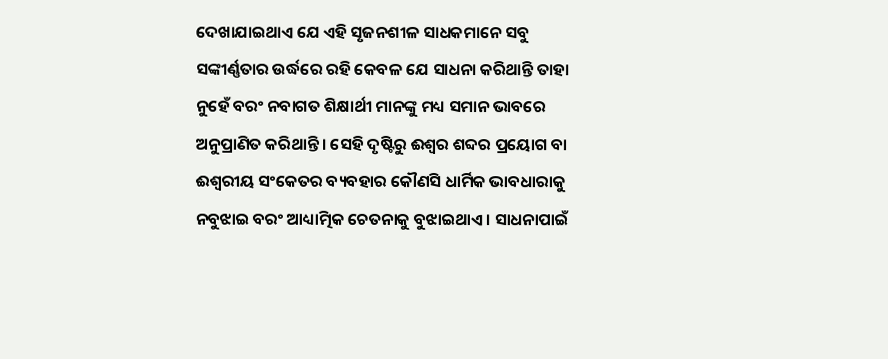ଦେଖାଯାଇଥାଏ ଯେ ଏହି ସୃଜନଶୀଳ ସାଧକମାନେ ସବୁ ସଙ୍କୀର୍ଣ୍ଣତାର ଉର୍ଦ୍ଧରେ ରହି କେବଳ ଯେ ସାଧନା କରିଥାନ୍ତି ତାହା ନୁହେଁ ବରଂ ନବାଗତ ଶିକ୍ଷାର୍ଥୀ ମାନଙ୍କୁ ମଧ୍ୟ ସମାନ ଭାବରେ ଅନୁପ୍ରାଣିତ କରିଥାନ୍ତି । ସେହି ଦୃଷ୍ଟିରୁ ଈଶ୍ୱର ଶବ୍ଦର ପ୍ରୟୋଗ ବା ଈଶ୍ୱରୀୟ ସଂକେତର ବ୍ୟବହାର କୌଣସି ଧାର୍ମିକ ଭାବଧାରାକୁ ନବୁଝାଇ ବରଂ ଆଧ୍ୟାତ୍ମିକ ଚେତନାକୁ ବୁଝାଇଥାଏ । ସାଧନାପାଇଁ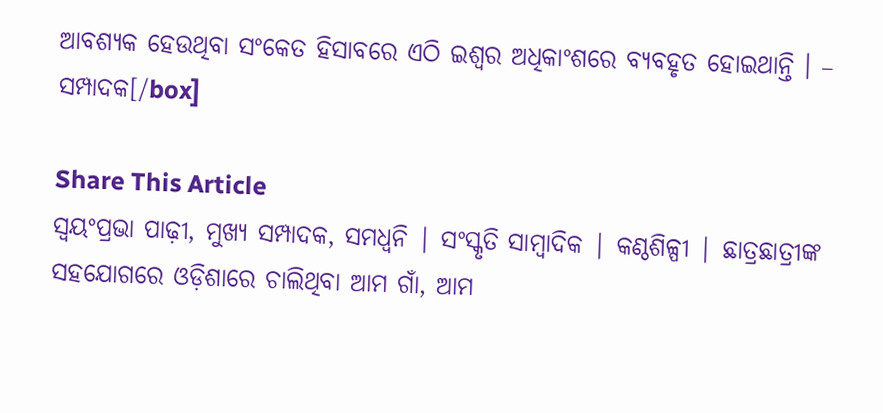ଆବଶ୍ୟକ ହେଉଥିବା ସଂକେତ ହିସାବରେ ଏଠି ଇଶ୍ୱର ଅଧିକାଂଶରେ ବ୍ୟବହୃତ ହୋଇଥାନ୍ତି । – ସମ୍ପାଦକ[/box]

Share This Article
ସ୍ଵୟଂପ୍ରଭା ପାଢ଼ୀ, ମୁଖ୍ୟ ସମ୍ପାଦକ, ସମଧ୍ୱନି | ସଂସ୍କୃତି ସାମ୍ବାଦିକ | କଣ୍ଠଶିଳ୍ପୀ | ଛାତ୍ରଛାତ୍ରୀଙ୍କ ସହଯୋଗରେ ଓଡ଼ିଶାରେ ଚାଲିଥିବା ଆମ ଗାଁ, ଆମ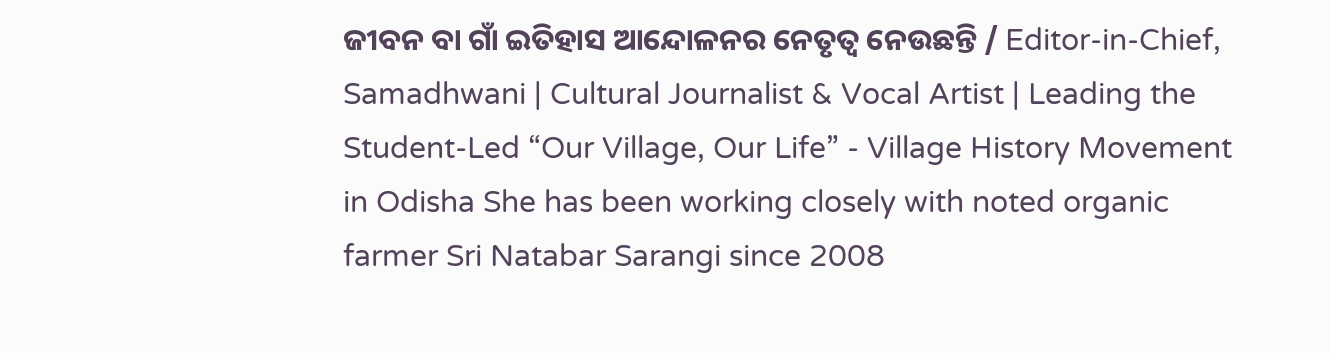ଜୀବନ ବା ଗାଁ ଇତିହାସ ଆନ୍ଦୋଳନର ନେତୃତ୍ଵ ନେଉଛନ୍ତି / Editor-in-Chief, Samadhwani | Cultural Journalist & Vocal Artist | Leading the Student-Led “Our Village, Our Life” - Village History Movement in Odisha She has been working closely with noted organic farmer Sri Natabar Sarangi since 2008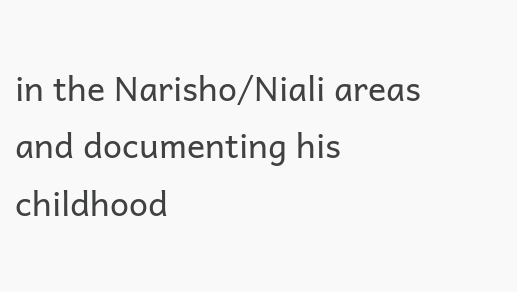in the Narisho/Niali areas and documenting his childhood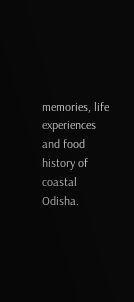memories, life experiences and food history of coastal Odisha.